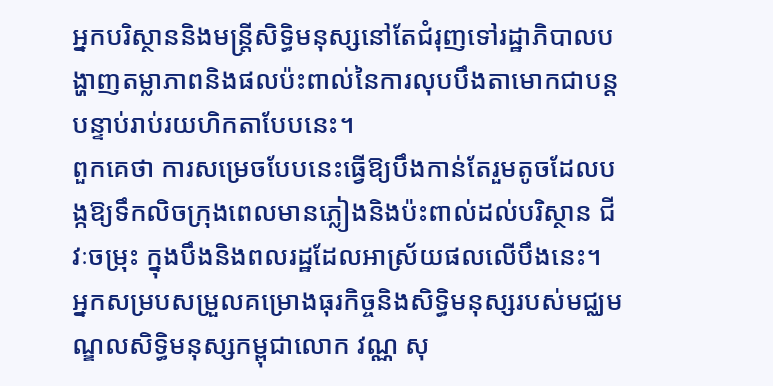អ្នកបរិស្ថាននិងមន្រ្តីសិទ្ធិមនុស្សនៅតែជំរុញទៅរដ្ឋាភិបាលបង្ហាញតម្លាភាពនិងផលប៉ះពាល់នៃការលុបបឹងតាមោកជាបន្តបន្ទាប់រាប់រយហិកតាបែបនេះ។
ពួកគេថា ការសម្រេចបែបនេះធ្វើឱ្យបឹងកាន់តែរួមតូចដែលបង្កឱ្យទឹកលិចក្រុងពេលមានភ្លៀងនិងប៉ះពាល់ដល់បរិស្ថាន ជីវៈចម្រុះ ក្នុងបឹងនិងពលរដ្ឋដែលអាស្រ័យផលលើបឹងនេះ។
អ្នកសម្របសម្រួលគម្រោងធុរកិច្ចនិងសិទ្ធិមនុស្សរបស់មជ្ឈមណ្ឌលសិទ្ធិមនុស្សកម្ពុជាលោក វណ្ណ សុ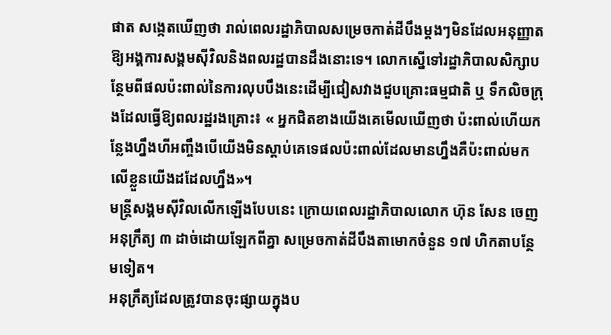ផាត សង្កេតឃើញថា រាល់ពេលរដ្ឋាភិបាលសម្រេចកាត់ដីបឹងម្ដងៗមិនដែលអនុញ្ញាតឱ្យអង្គការសង្គមស៊ីវិលនិងពលរដ្ឋបានដឹងនោះទេ។ លោកស្នើទៅរដ្ឋាភិបាលសិក្សាបន្ថែមពីផលប៉ះពាល់នៃការលុបបឹងនេះដើម្បីជៀសវាងជួបគ្រោះធម្មជាតិ ឬ ទឹកលិចក្រុងដែលធ្វើឱ្យពលរដ្ឋរងគ្រោះ៖ « អ្នកជិតខាងយើងគេមើលឃើញថា ប៉ះពាល់ហើយកន្លែងហ្នឹងហីអញ្ចឹងបើយើងមិនស្តាប់គេទេផលប៉ះពាល់ដែលមានហ្នឹងគឺប៉ះពាល់មកលើខ្លួនយើងដដែលហ្នឹង»។
មន្រ្តីសង្គមស៊ីវិលលើកឡើងបែបនេះ ក្រោយពេលរដ្ឋាភិបាលលោក ហ៊ុន សែន ចេញអនុក្រឹត្យ ៣ ដាច់ដោយឡែកពីគ្នា សម្រេចកាត់ដីបឹងតាមោកចំនួន ១៧ ហិកតាបន្ថែមទៀត។
អនុក្រឹត្យដែលត្រូវបានចុះផ្សាយក្នុងប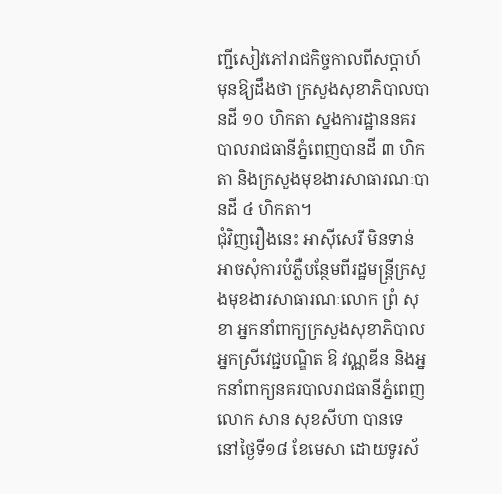ញ្ជីសៀវភៅរាជកិច្ចកាលពីសប្ដាហ៍មុនឱ្យដឹងថា ក្រសួងសុខាភិបាលបានដី ១០ ហិកតា ស្នងការដ្ឋាននគរបាលរាជធានីភ្នំពេញបានដី ៣ ហិកតា និងក្រសួងមុខងារសាធារណៈបានដី ៤ ហិកតា។
ជុំវិញរឿងនេះ អាស៊ីសេរី មិនទាន់អាចសុំការបំភ្លឺបន្ថែមពីរដ្ឋមន្ត្រីក្រសួងមុខងារសាធារណៈលោក ព្រំ សុខា អ្នកនាំពាក្យក្រសួងសុខាភិបាលអ្នកស្រីវេជ្ជបណ្ឌិត ឱ វណ្ណឌីន និងអ្នកនាំពាក្យនគរបាលរាជធានីភ្នំពេញលោក សាន សុខសីហា បានទេ នៅថ្ងៃទី១៨ ខែមេសា ដោយទូរស័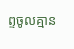ព្ទចូលគ្មាន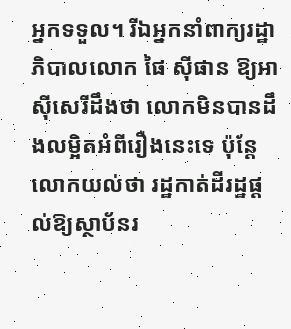អ្នកទទួល។ រីឯអ្នកនាំពាក្យរដ្ឋាភិបាលលោក ផៃ ស៊ីផាន ឱ្យអាស៊ីសេរីដឹងថា លោកមិនបានដឹងលម្អិតអំពីរឿងនេះទេ ប៉ុន្តែលោកយល់ថា រដ្ឋកាត់ដីរដ្ឋផ្ដល់ឱ្យស្ថាប័នរ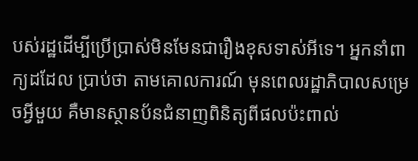បស់រដ្ឋដើម្បីប្រើប្រាស់មិនមែនជារឿងខុសទាស់អីទេ។ អ្នកនាំពាក្យដដែល ប្រាប់ថា តាមគោលការណ៍ មុនពេលរដ្ឋាភិបាលសម្រេចអ្វីមួយ គឺមានស្ថានប័នជំនាញពិនិត្យពីផលប៉ះពាល់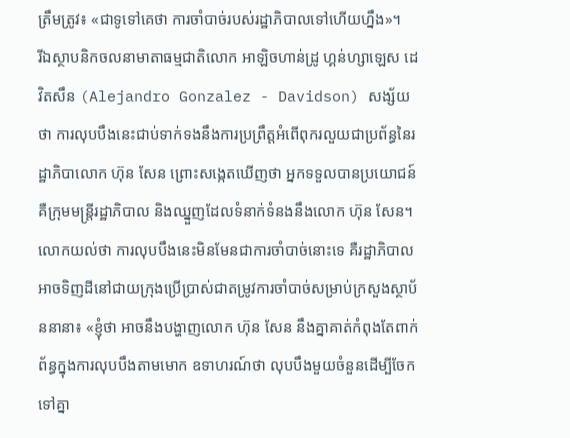ត្រឹមត្រូវ៖ «ជាទូទៅគេថា ការចាំបាច់របស់រដ្ឋាភិបាលទៅហើយហ្នឹង»។
រីឯស្ថាបនិកចលនាមាតាធម្មជាតិលោក អាឡិចហាន់ដ្រូ ហ្គន់ហ្សាឡេស ដេវិតសឹន (Alejandro Gonzalez - Davidson) សង្ស័យថា ការលុបបឹងនេះជាប់ទាក់ទងនឹងការប្រព្រឹត្តអំពើពុករលួយជាប្រព័ន្ធនៃរដ្ឋាភិបាលោក ហ៊ុន សែន ព្រោះសង្កេតឃើញថា អ្នកទទួលបានប្រយោជន៍ គឺក្រុមមន្រ្តីរដ្ឋាភិបាល និងឈ្នួញដែលទំនាក់ទំនងនឹងលោក ហ៊ុន សែន។ លោកយល់ថា ការលុបបឹងនេះមិនមែនជាការចាំបាច់នោះទេ គឺរដ្ឋាភិបាលអាចទិញដីនៅជាយក្រុងប្រើប្រាស់ជាតម្រូវការចាំបាច់សម្រាប់ក្រសួងស្ថាប័ននានា៖ «ខ្ញុំថា អាចនឹងបង្ហាញលោក ហ៊ុន សែន នឹងគ្នាគាត់កំពុងតែពាក់ព័ន្ធក្នុងការលុបបឹងតាមមោក ឧទាហរណ៍ថា លុបបឹងមួយចំនួនដើម្បីចែកទៅគ្នា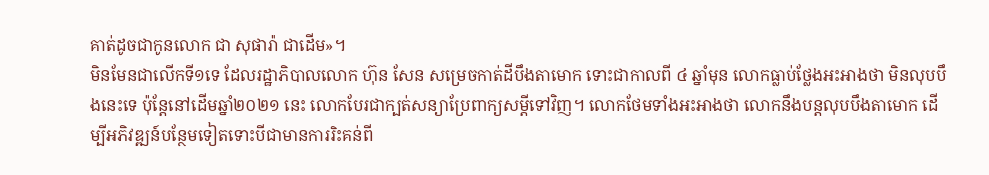គាត់ដូចជាកូនលោក ជា សុផារ៉ា ជាដើម»។
មិនមែនជាលើកទី១ទេ ដែលរដ្ឋាភិបាលលោក ហ៊ុន សែន សម្រេចកាត់ដីបឹងតាមោក ទោះជាកាលពី ៤ ឆ្នាំមុន លោកធ្លាប់ថ្លែងអះអាងថា មិនលុបបឹងនេះទេ ប៉ុន្តែនៅដើមឆ្នាំ២០២១ នេះ លោកបែរជាក្បត់សន្យាប្រែពាក្យសម្តីទៅវិញ។ លោកថែមទាំងអះអាងថា លោកនឹងបន្តលុបបឹងតាមោក ដើម្បីអភិវឌ្ឍន៍បន្ថែមទៀតទោះបីជាមានការរិះគន់ពី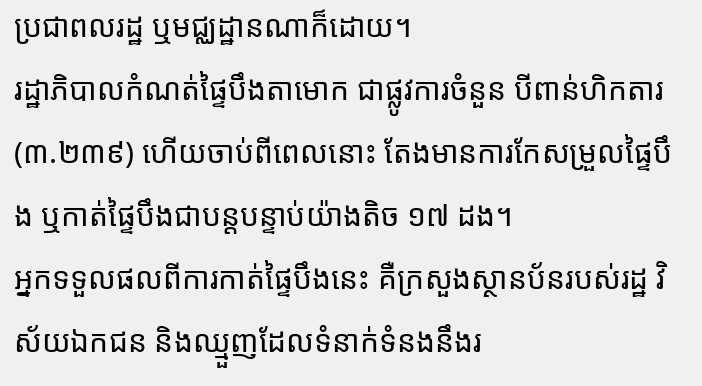ប្រជាពលរដ្ឋ ឬមជ្ឈដ្ឋានណាក៏ដោយ។
រដ្ឋាភិបាលកំណត់ផ្ទៃបឹងតាមោក ជាផ្លូវការចំនួន បីពាន់ហិកតារ (៣.២៣៩) ហើយចាប់ពីពេលនោះ តែងមានការកែសម្រួលផ្ទៃបឹង ឬកាត់ផ្ទៃបឹងជាបន្តបន្ទាប់យ៉ាងតិច ១៧ ដង។
អ្នកទទួលផលពីការកាត់ផ្ទៃបឹងនេះ គឺក្រសួងស្ថានប័នរបស់រដ្ឋ វិស័យឯកជន និងឈ្មួញដែលទំនាក់ទំនងនឹងរ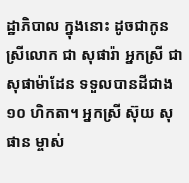ដ្ឋាភិបាល ក្នុងនោះ ដូចជាកូនស្រីលោក ជា សុផារ៉ា អ្នកស្រី ជា សុផាម៉ាដែន ទទួលបានដីជាង ១០ ហិកតា។ អ្នកស្រី ស៊ុយ សុផាន ម្ចាស់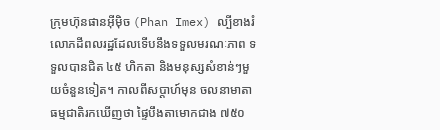ក្រុមហ៊ុនផានអ៊ីម៉ិច (Phan Imex) ល្បីខាងរំលោភដីពលរដ្ឋដែលទើបនឹងទទួលមរណៈភាព ទទួលបានជិត ៤៥ ហិកតា និងមនុស្សសំខាន់ៗមួយចំនួនទៀត។ កាលពីសប្តាហ៍មុន ចលនាមាតាធម្មជាតិរកឃើញថា ផ្ទៃបឹងតាមោកជាង ៧៥០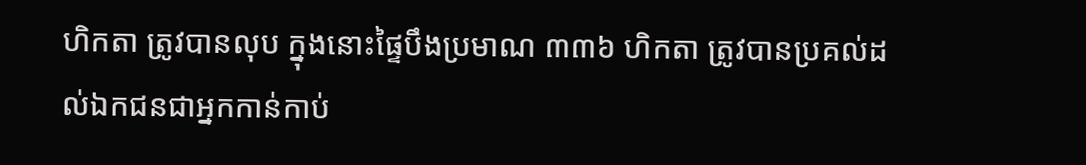ហិកតា ត្រូវបានលុប ក្នុងនោះផ្ទៃបឹងប្រមាណ ៣៣៦ ហិកតា ត្រូវបានប្រគល់ដល់ឯកជនជាអ្នកកាន់កាប់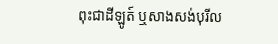ពុះជាដីឡូត៍ ឬសាងសង់បុរីល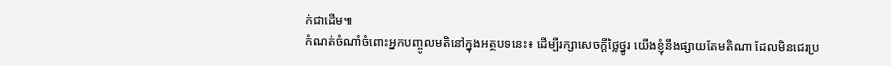ក់ជាដើម៕
កំណត់ចំណាំចំពោះអ្នកបញ្ចូលមតិនៅក្នុងអត្ថបទនេះ៖ ដើម្បីរក្សាសេចក្ដីថ្លៃថ្នូរ យើងខ្ញុំនឹងផ្សាយតែមតិណា ដែលមិនជេរប្រ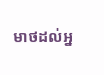មាថដល់អ្ន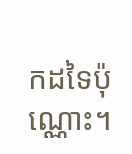កដទៃប៉ុណ្ណោះ។